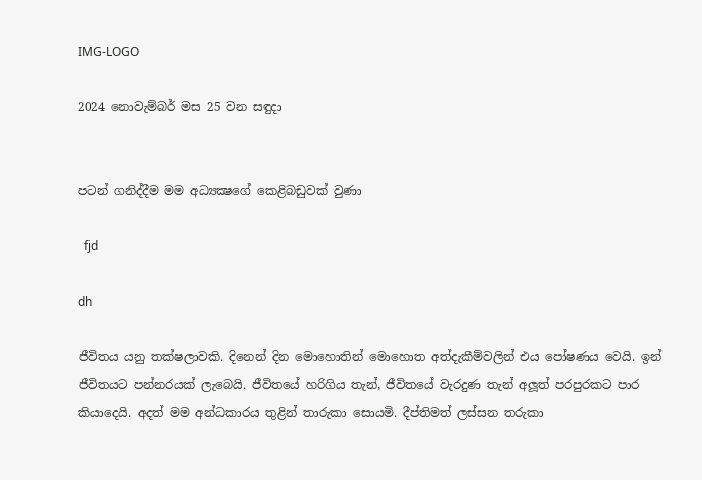IMG-LOGO

2024 නොවැම්බර් මස 25 වන සඳුදා


පටන් ගනිද්දීම මම අධ්‍යක්‍ෂගේ කෙළිබඩුවක් වුණා

  fjd

dh

ජීවිතය යනු තක්ෂලාවකි. දිනෙන් දින මොහොතින් මොහොත අත්දැකීම්වලින් එය පෝෂණය වෙයි. ඉන් ජීවිතයට පන්නරයක් ලැබෙයි. ජීවිතයේ හරිගිය තැන්, ජීවිතයේ වැරදුණ තැන් අලූත් පරපුරකට පාර කියාදෙයි. අදත් මම අන්ධකාරය තුළින් තාරුකා සොයමි. දීප්තිමත් ලස්සන තරුකා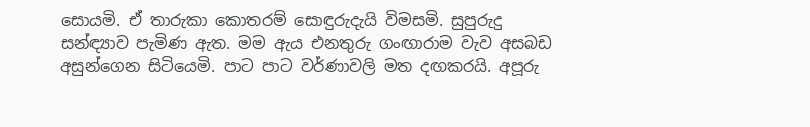සොයමි. ඒ තාරුකා කොතරම් සොඳුරුදැයි විමසමි. සුපුරුදු සන්ඳ්‍යාව පැමිණ ඇත. මම ඇය එනතුරු ගංඟාරාම වැව අසබඩ අසුන්ගෙන සිටියෙමි. පාට පාට වර්ණාවලි මත දඟකරයි. අපූරු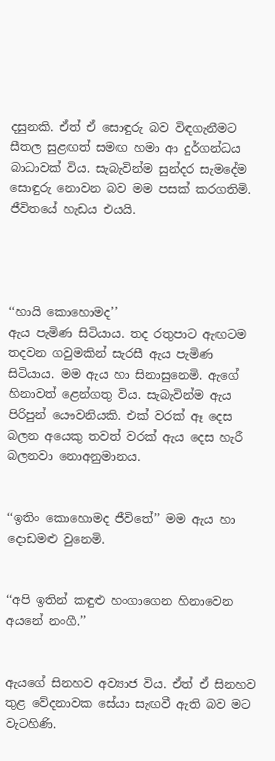දසුනකි. ඒත් ඒ සොඳුරු බව විඳගැනීමට සීතල සුළඟත් සමඟ හමා ආ දුර්ගන්ධය බාධාවක් විය. සැබැවින්ම සුන්දර සැමදේම සොඳුරු නොවන බව මම පසක් කරගතිමි. ජීවිතයේ හැඩය එයයි.




‘‘හායි කොහොමද’’
ඇය පැමිණ සිටියාය. තද රතුපාට ඇඟටම තදවන ගවුමකින් සැරසී ඇය පැමිණ සිටියාය. මම ඇය හා සිනාසුනෙමි. ඇගේ හිනාවත් ළෙන්ගතු විය. සැබැවින්ම ඇය පිරිපුන් යෞවනියකි. එක් වරක් ඈ දෙස බලන අයෙකු තවත් වරක් ඇය දෙස හැරී බලනවා නොඅනුමානය.


‘‘ඉතිං කොහොමද ජීවිතේ’’ මම ඇය හා දොඩමළු වුනෙමි.


‘‘අපි ඉතින් කඳුළු හංගාගෙන හිනාවෙන අයනේ නංගී.’’


ඇයගේ සිනහව අව්‍යාජ විය. ඒත් ඒ සිනහව තුළ වේදනාවක සේයා සැඟවී ඇති බව මට වැටහිණි.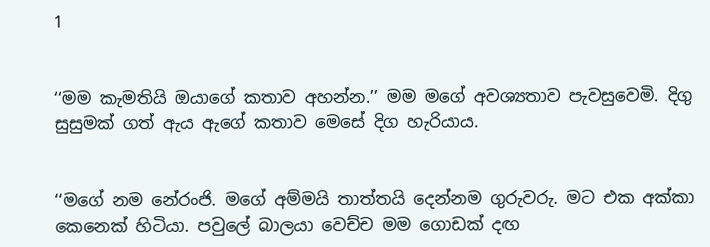1


‘‘මම කැමතියි ඔයාගේ කතාව අහන්න.’’ මම මගේ අවශ්‍යතාව පැවසුවෙමි. දිගු සුසුමක් ගත් ඇය ඇගේ කතාව මෙසේ දිග හැරියාය.


‘‘මගේ නම නේරංජි. මගේ අම්මයි තාත්තයි දෙන්නම ගුරුවරු. මට එක අක්කා කෙනෙක් හිටියා. පවුලේ බාලයා වෙච්ච මම ගොඩක් දඟ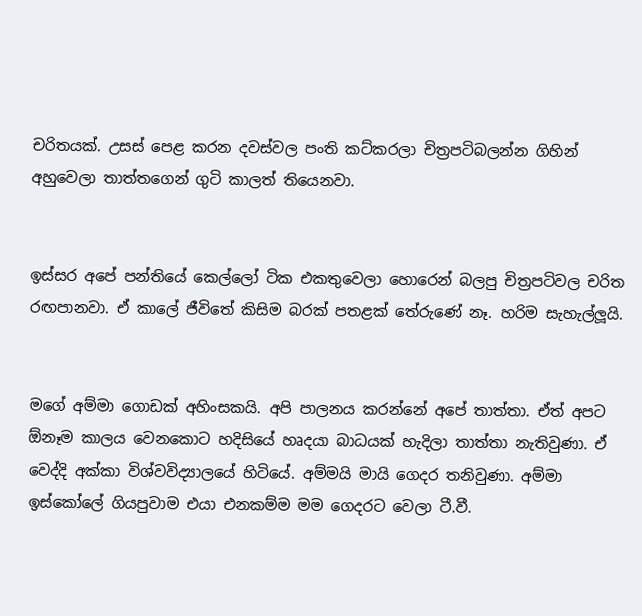චරිතයක්. උසස් පෙළ කරන දවස්වල පංති කට්කරලා චිත්‍රපටිබලන්න ගිහින් අහුවෙලා තාත්තගෙන් ගුටි කාලත් තියෙනවා.


ඉස්සර අපේ පන්තියේ කෙල්ලෝ ටික එකතුවෙලා හොරෙන් බලපු චිත්‍රපටිවල චරිත රඟපානවා. ඒ කාලේ ජීවිතේ කිසිම බරක් පතළක් තේරුණේ නෑ. හරිම සැහැල්ලූයි.


මගේ අම්මා ගොඩක් අහිංසකයි. අපි පාලනය කරන්නේ අපේ තාත්තා. ඒත් අපට  ඕනෑම කාලය වෙනකොට හදිසියේ හෘදයා බාධයක් හැදිලා තාත්තා නැතිවුණා. ඒ වෙද්දි අක්කා විශ්වවිද්‍යාලයේ හිටියේ. අම්මයි මායි ගෙදර තනිවුණා. අම්මා ඉස්කෝලේ ගියපුවාම එයා එනකම්ම මම ගෙදරට වෙලා ටී.වී.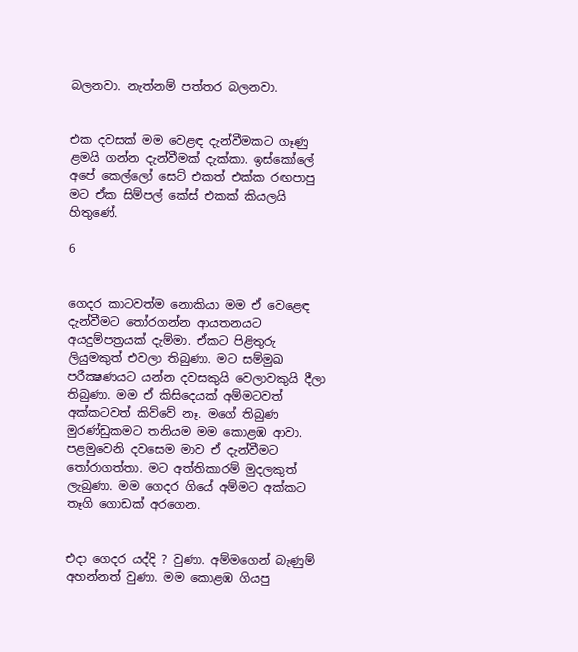බලනවා. නැත්නම් පත්තර බලනවා.


එක දවසක් මම වෙළඳ දැන්වීමකට ගෑණු ළමයි ගන්න දැන්වීමක් දැක්කා. ඉස්කෝලේ අපේ කෙල්ලෝ සෙට් එකත් එක්ක රඟපාපු මට ඒක සිම්පල් කේස් එකක් කියලයි හිතුණේ.

6


ගෙදර කාටවත්ම නොකියා මම ඒ වෙළෙඳ දැන්වීමට තෝරගන්න ආයතනයට අයදුම්පත්‍රයක් දැම්මා. ඒකට පිළිතුරු ලියුමකුත් එවලා තිබුණා. මට සම්මුඛ පරීක්‍ෂණයට යන්න දවසකුයි වෙලාවකුයි දීලා තිබුණා. මම ඒ කිසිදෙයක් අම්මටවත් අක්කටවත් කිව්වේ නෑ. මගේ තිබුණ මුරණ්ඩුකමට තනියම මම කොළඹ ආවා. පළමුවෙනි දවසෙම මාව ඒ දැන්වීමට තෝරාගත්තා. මට අත්තිකාරම් මුදලකුත් ලැබුණා. මම ගෙදර ගියේ අම්මට අක්කට තෑගි ගොඩක් අරගෙන.


එදා ගෙදර යද්දි ? වුණා. අම්මගෙන් බැණුම් අහන්නත් වුණා. මම කොළඹ ගියපු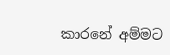කාරනේ අම්මට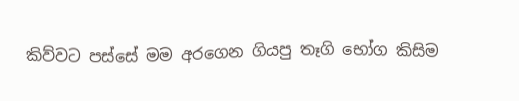කිව්වට පස්සේ මම අරගෙන ගියපු තෑගි භෝග කිසිම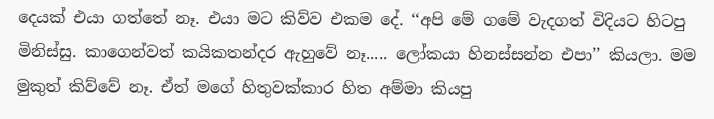දෙයක් එයා ගත්තේ නෑ. එයා මට කිව්ව එකම දේ. ‘‘අපි මේ ගමේ වැදගත් විදියට හිටපු මිනිස්සු. කාගෙන්වත් කයිකතන්දර ඇහුවේ නෑ..... ලෝකයා හිනස්සන්න එපා’’ කියලා. මම මුකුත් කිව්වේ නෑ. ඒත් මගේ හිතුවක්කාර හිත අම්මා කියපු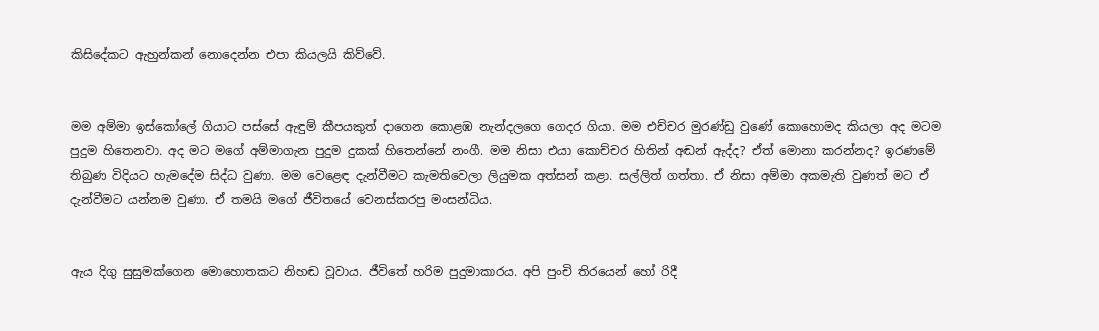කිසිදේකට ඇහුන්කන් නොදෙන්න එපා කියලයි කිව්වේ.


මම අම්මා ඉස්කෝලේ ගියාට පස්සේ ඇඳුම් කීපයකුත් දාගෙන කොළඹ නැන්දලගෙ ගෙදර ගියා. මම එච්චර මුරණ්ඩු වුණේ කොහොමද කියලා අද මටම පුදුම හිතෙනවා. අද මට මගේ අම්මාගැන පුදුම දුකක් හිතෙන්නේ නංගී. මම නිසා එයා කොච්චර හිතින් අඬන් ඇද්ද? ඒත් මොනා කරන්නද? ඉරණමේ තිබුණ විදියට හැමදේම සිද්ධ වුණා. මම වෙළෙඳ දැන්වීමට කැමතිවෙලා ලියුමක අත්සන් කළා. සල්ලිත් ගත්තා. ඒ නිසා අම්මා අකමැති වුණත් මට ඒ දැන්වීමට යන්නම වුණා. ඒ තමයි මගේ ජීවිතයේ වෙනස්කරපු මංසන්ධිය.


ඇය දිගු සුසුමක්ගෙන මොහොතකට නිහඬ වූවාය. ජීවිතේ හරිම පුදුමාකාරය. අපි පුංචි තිරයෙන් හෝ රිදී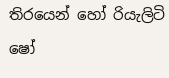තිරයෙන් හෝ රියැලිටි ෂෝ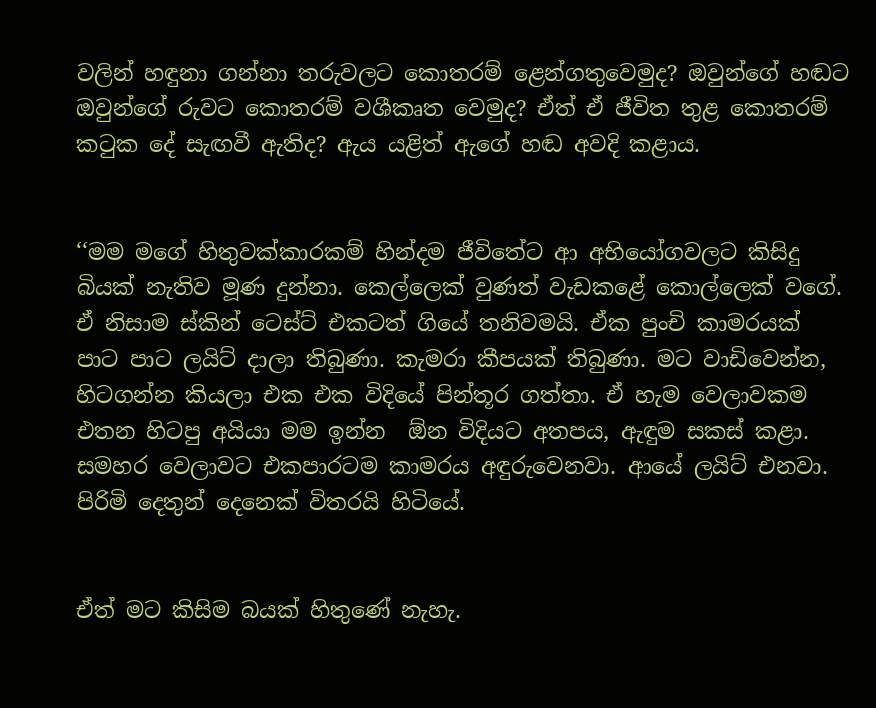වලින් හඳුනා ගන්නා තරුවලට කොතරම් ළෙන්ගතුවෙමුද? ඔවුන්ගේ හඬට ඔවුන්ගේ රුවට කොතරම් වශීකෘත වෙමුද? ඒත් ඒ ජීවිත තුළ කොතරම් කටුක දේ සැඟවී ඇතිද? ඇය යළිත් ඇගේ හඬ අවදි කළාය.


‘‘මම මගේ හිතුවක්කාරකම් හින්දම ජීවිතේට ආ අභියෝගවලට කිසිදු බියක් නැතිව මූණ දුන්නා. කෙල්ලෙක් වුණත් වැඩකළේ කොල්ලෙක් වගේ. ඒ නිසාම ස්කින් ටෙස්ට් එකටත් ගියේ තනිවමයි. ඒක පුංචි කාමරයක් පාට පාට ලයිට් දාලා තිබුණා. කැමරා කීපයක් තිබුණා. මට වාඩිවෙන්න, හිටගන්න කියලා එක එක විදියේ පින්තූර ගත්තා. ඒ හැම වෙලාවකම එතන හිටපු අයියා මම ඉන්න  ඕන විදියට අතපය, ඇඳුම සකස් කළා. සමහර වෙලාවට එකපාරටම කාමරය අඳුරුවෙනවා. ආයේ ලයිට් එනවා. පිරිමි දෙතුන් දෙනෙක් විතරයි හිටියේ.


ඒත් මට කිසිම බයක් හිතුණේ නැහැ.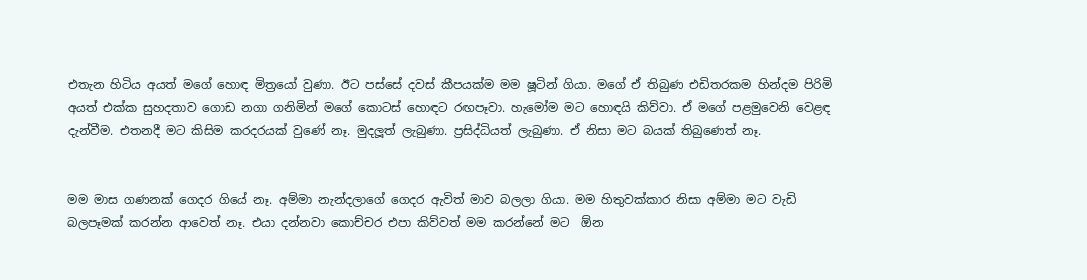එතැන හිටිය අයත් මගේ හොඳ මිත්‍රයෝ වුණා. ඊට පස්සේ දවස් කීපයක්ම මම ෂූටින් ගියා. මගේ ඒ තිබුණ එඩිතරකම හින්දම පිරිමි අයත් එක්ක සුහදතාව ගොඩ නගා ගනිමින් මගේ කොටස් හොඳට රඟපෑවා. හැමෝම මට හොඳයි කිව්වා. ඒ මගේ පළමුවෙනි වෙළඳ දැන්වීම. එතනදී මට කිසිම කරදරයක් වුණේ නෑ. මුදලූත් ලැබුණා. ප්‍රසිද්ධියත් ලැබුණා. ඒ නිසා මට බයක් තිබුණෙත් නෑ.


මම මාස ගණනක් ගෙදර ගියේ නෑ. අම්මා නැන්දලාගේ ගෙදර ඇවිත් මාව බලලා ගියා. මම හිතුවක්කාර නිසා අම්මා මට වැඩි බලපෑමක් කරන්න ආවෙත් නෑ. එයා දන්නවා කොච්චර එපා කිව්වත් මම කරන්නේ මට  ඕන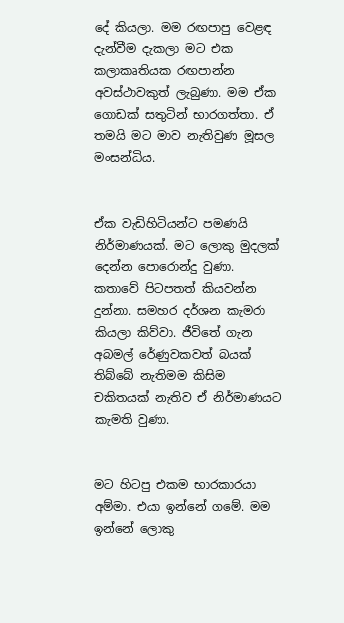දේ කියලා. මම රඟපාපු වෙළඳ දැන්වීම දැකලා මට එක කලාකෘතියක රඟපාන්න අවස්ථාවකුත් ලැබුණා. මම ඒක ගොඩක් සතුටින් භාරගත්තා. ඒ තමයි මට මාව නැතිවුණ මූසල මංසන්ධිය.


ඒක වැඩිහිටියන්ට පමණයි නිර්මාණයක්. මට ලොකු මුදලක් දෙන්න පොරොන්දු වුණා. කතාවේ පිටපතත් කියවන්න දුන්නා. සමහර දර්ශන කැමරා කියලා කිව්වා. ජීවිතේ ගැන අබමල් රේණුවකවත් බයක් තිබ්බේ නැතිමම කිසිම චකිතයක් නැතිව ඒ නිර්මාණයට කැමති වුණා.


මට හිටපු එකම භාරකාරයා අම්මා. එයා ඉන්නේ ගමේ. මම ඉන්නේ ලොකු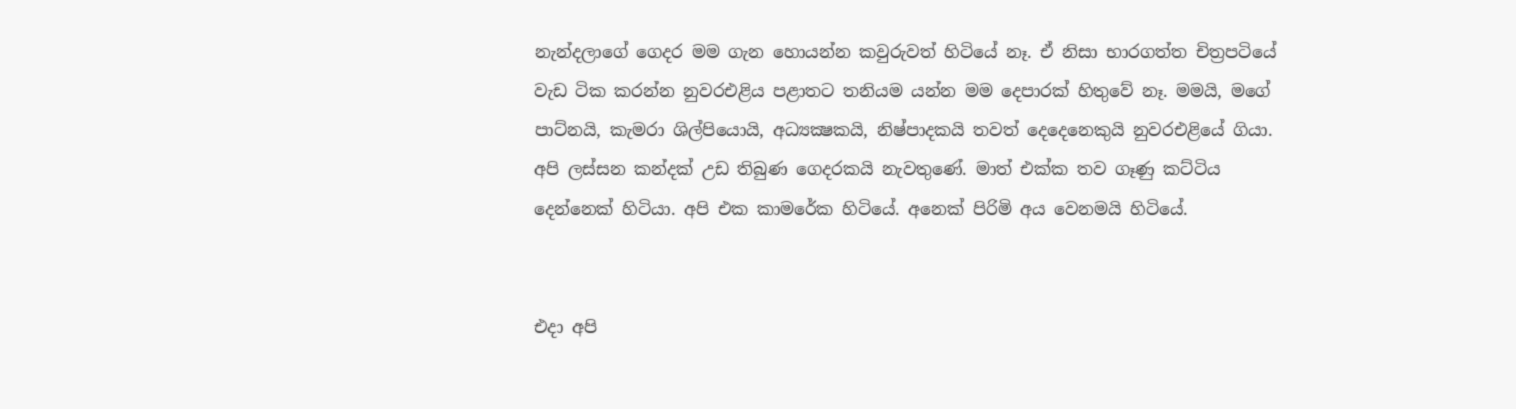නැන්දලාගේ ගෙදර මම ගැන හොයන්න කවුරුවත් හිටියේ නෑ. ඒ නිසා භාරගත්ත චිත්‍රපටියේ වැඩ ටික කරන්න නුවරඑළිය පළාතට තනියම යන්න මම දෙපාරක් හිතුවේ නෑ. මමයි, මගේ පාට්නයි, කැමරා ශිල්පියොයි, අධ්‍යක්‍ෂකයි, නිෂ්පාදකයි තවත් දෙදෙනෙකුයි නුවරඑළියේ ගියා. අපි ලස්සන කන්දක් උඩ තිබුණ ගෙදරකයි නැවතුණේ. මාත් එක්ක තව ගෑණු කට්ටිය දෙන්නෙක් හිටියා. අපි එක කාමරේක හිටියේ. අනෙක් පිරිමි අය වෙනමයි හිටියේ.


එදා අපි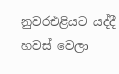නුවරඑළියට යද්දී හවස් වෙලා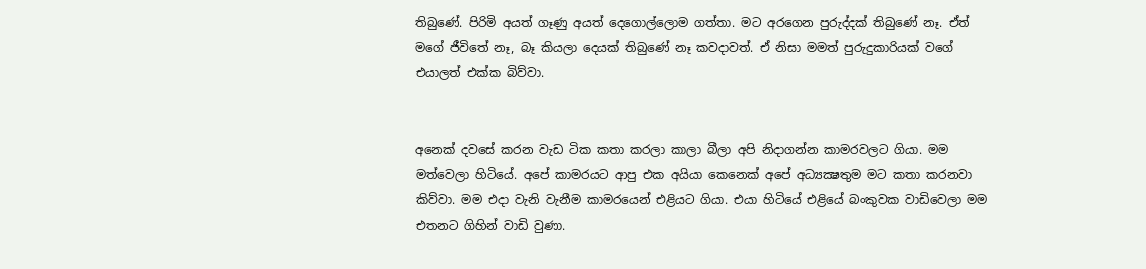තිබුණේ. පිරිමි අයත් ගෑණු අයත් දෙගොල්ලොම ගත්තා. මට අරගෙන පුරුද්දක් තිබුණේ නෑ. ඒත් මගේ ජීවිතේ නෑ, බෑ කියලා දෙයක් තිබුණේ නෑ කවදාවත්. ඒ නිසා මමත් පුරුදුකාරියක් වගේ එයාලත් එක්ක බිව්වා.


අනෙක් දවසේ කරන වැඩ ටික කතා කරලා කාලා බීලා අපි නිදාගන්න කාමරවලට ගියා. මම මත්වෙලා හිටියේ. අපේ කාමරයට ආපු එක අයියා කෙනෙක් අපේ අධ්‍යක්‍ෂතුම මට කතා කරනවා කිව්වා. මම එදා වැනි වැනීම කාමරයෙන් එළියට ගියා. එයා හිටියේ එළියේ බංකුවක වාඩිවෙලා මම එතනට ගිහින් වාඩි වුණා.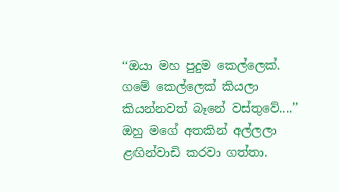‘‘ඔයා මහ පුදුම කෙල්ලෙක්. ගමේ කෙල්ලෙක් කියලා කියන්නවත් බෑනේ වස්තුවේ....’’ ඔහු මගේ අතකින් අල්ලලා ළඟින්වාඩි කරවා ගත්තා.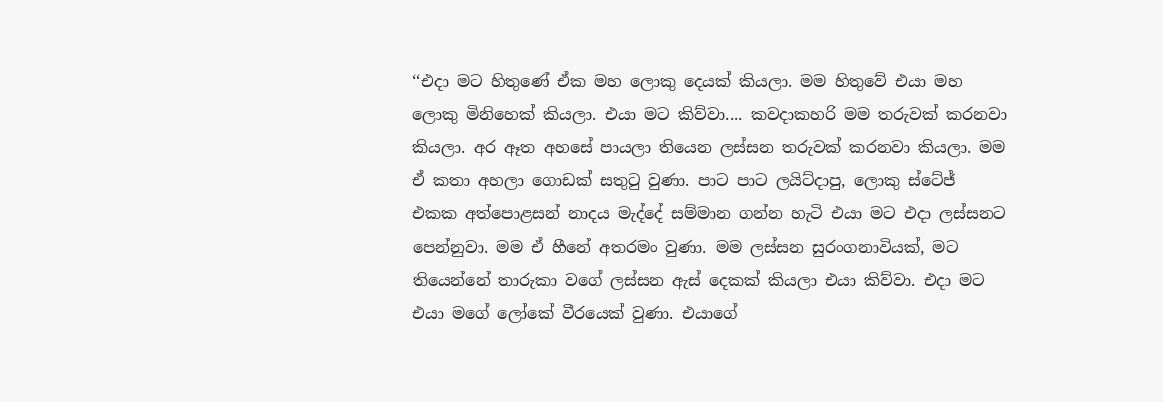‘‘එදා මට හිතුණේ ඒක මහ ලොකු දෙයක් කියලා. මම හිතුවේ එයා මහ ලොකු මිනිහෙක් කියලා. එයා මට කිව්වා.... කවදාකහරි මම තරුවක් කරනවා කියලා. අර ඈත අහසේ පායලා තියෙන ලස්සන තරුවක් කරනවා කියලා. මම ඒ කතා අහලා ගොඩක් සතුටු වුණා. පාට පාට ලයිට්දාපු, ලොකු ස්ටේජ් එකක අත්පොළසන් නාදය මැද්දේ සම්මාන ගන්න හැටි එයා මට එදා ලස්සනට පෙන්නුවා. මම ඒ හීනේ අතරමං වුණා. මම ලස්සන සුරංගනාවියක්, මට තියෙන්නේ තාරුකා වගේ ලස්සන ඇස් දෙකක් කියලා එයා කිව්වා. එදා මට එයා මගේ ලෝකේ වීරයෙක් වුණා. එයාගේ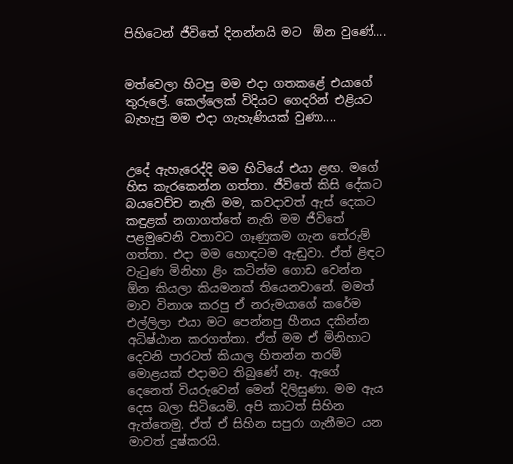පිහිටෙන් ජීවිතේ දිනන්නයි මට  ඕන වුණේ....


මත්වෙලා හිටපු මම එදා ගතකළේ එයාගේ තුරුලේ. කෙල්ලෙක් විදියට ගෙදරින් එළියට බැහැපු මම එදා ගැහැණියක් වුණා....


උදේ ඇහැරෙද්දි මම හිටියේ එයා ළඟ. මගේ හිස කැරකෙන්න ගත්තා. ජීවිතේ කිසි දේකට බයවෙච්ච නැති මම, කවදාවත් ඇස් දෙකට කඳුළක් නගාගත්තේ නැති මම ජීවිතේ පළමුවෙනි වතාවට ගෑණුකම ගැන තේරුම් ගත්තා. එදා මම හොඳටම ඇඬුවා. ඒත් ළිඳට වැටුණ මිනිහා ළිං කටින්ම ගොඩ වෙන්න  ඕන කියලා කියමනක් තියෙනවානේ. මමත් මාව විනාශ කරපු ඒ නරුමයාගේ කරේම එල්ලිලා එයා මට පෙන්නපු හීනය දකින්න අධිෂ්ඨාන කරගත්තා. ඒත් මම ඒ මිනිහාට දෙවනි පාරටත් කියාල හිතන්න තරම් මොළයක් එදාමට තිබුණේ නෑ. ඇගේ දෙනෙත් වියරුවෙන් මෙන් දිලිසුණා. මම ඇය දෙස බලා සිටියෙමි. අපි කාටත් සිහින ඇත්තෙමු. ඒත් ඒ සිහින සපුරා ගැනීමට යන මාවත් දුෂ්කරයි.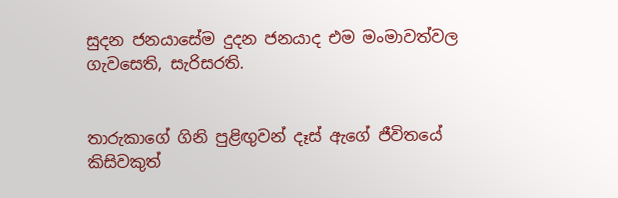සුදන ජනයාසේම දුදන ජනයාද එම මංමාවත්වල ගැවසෙති, සැරිසරති.


තාරුකාගේ ගිනි පුළිඟුවන් දෑස් ඇගේ ජීවිතයේ කිසිවකුත්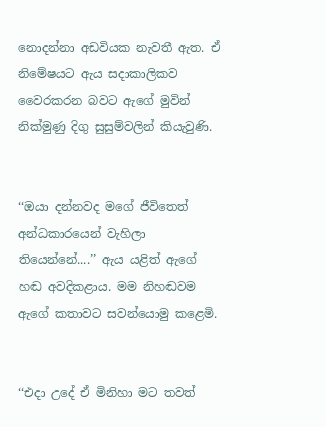නොදන්නා අඩවියක නැවතී ඇත. ඒ නිමේෂයට ඇය සදාකාලිකව වෛරකරන බවට ඇගේ මුවින් නික්මුණු දිගු සුසුම්වලින් කියැවුණි.


‘‘ඔයා දන්නවද මගේ ජීවිතෙත් අන්ධකාරයෙන් වැහිලා තියෙන්නේ....’’ ඇය යළිත් ඇගේ හඬ අවදිකළාය. මම නිහඬවම ඇගේ කතාවට සවන්යොමු කළෙමි.


‘‘එදා උදේ ඒ මිනිහා මට තවත්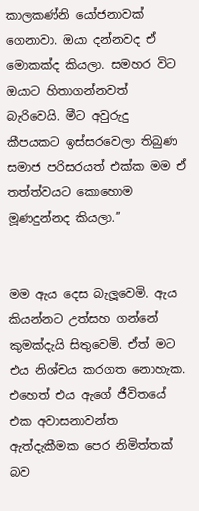කාලකණ්නි යෝජනාවක් ගෙනාවා. ඔයා දන්නවද ඒ මොකක්ද කියලා. සමහර විට ඔයාට හිතාගන්නවත් බැරිවෙයි. මීට අවුරුදු කීපයකට ඉස්සරවෙලා තිබුණ සමාජ පරිසරයත් එක්ක මම ඒ තත්ත්වයට කොහොම මූණදුන්නද කියලා.’’


මම ඇය දෙස බැලූවෙමි. ඇය කියන්නට උත්සහ ගන්නේ කුමක්දැයි සිතුවෙමි. ඒත් මට එය නිශ්චය කරගත නොහැක. එහෙත් එය ඇගේ ජීවිතයේ එක අවාසනාවන්ත ඇත්දැකීමක පෙර නිමිත්තක් බව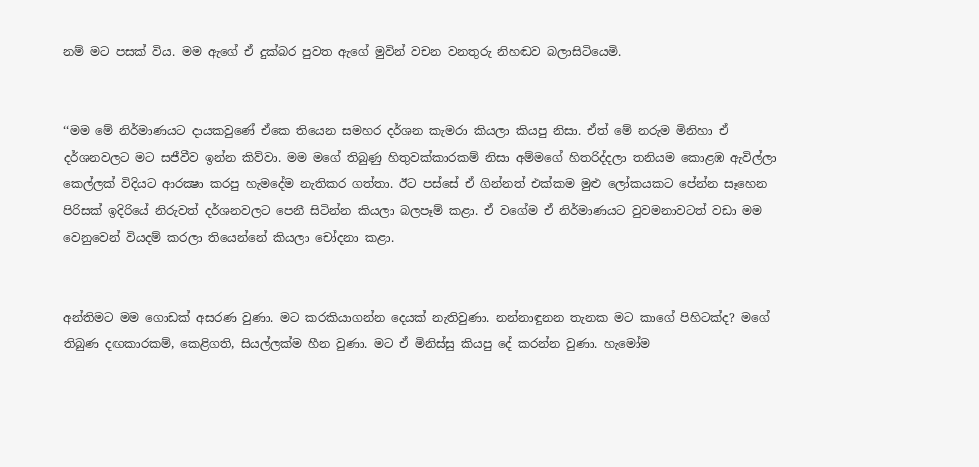නම් මට පසක් විය. මම ඇගේ ඒ දුක්බර පුවත ඇගේ මුවින් වචන වනතුරු නිහඬව බලාසිටියෙමි.


‘‘මම මේ නිර්මාණයට දායකවුණේ ඒකෙ තියෙන සමහර දර්ශන කැමරා කියලා කියපු නිසා. ඒත් මේ නරුම මිනිහා ඒ දර්ශනවලට මට සජීවීව ඉන්න කිව්වා. මම මගේ තිබුණු හිතුවක්කාරකම් නිසා අම්මගේ හිතරිද්දලා තනියම කොළඹ ඇවිල්ලා කෙල්ලක් විදියට ආරක්‍ෂා කරපු හැමදේම නැතිකර ගත්තා. ඊට පස්සේ ඒ ගින්නත් එක්කම මුළු ලෝකයකට පේන්න සෑහෙන පිරිසක් ඉදිරියේ නිරුවත් දර්ශනවලට පෙනී සිටින්න කියලා බලපෑම් කළා. ඒ වගේම ඒ නිර්මාණයට වුවමනාවටත් වඩා මම වෙනුවෙන් වියදම් කරලා තියෙන්නේ කියලා චෝදනා කළා.


අන්තිමට මම ගොඩක් අසරණ වුණා. මට කරකියාගන්න දෙයක් නැතිවුණා. නන්නාඳුනන තැනක මට කාගේ පිහිටක්ද? මගේ තිබුණ දඟකාරකම්, කෙළිගති, සියල්ලක්ම හීන වුණා. මට ඒ මිනිස්සු කියපු දේ කරන්න වුණා. හැමෝම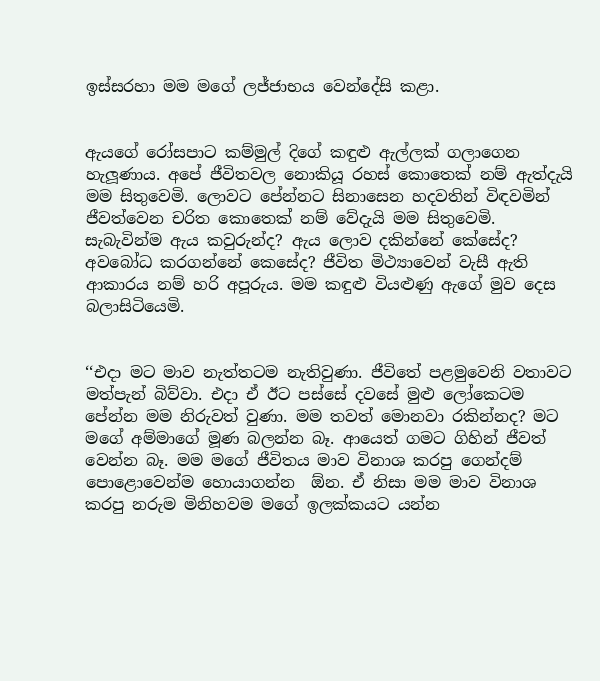ඉස්සරහා මම මගේ ලජ්ජාභය වෙන්දේසි කළා.


ඇයගේ රෝසපාට කම්මුල් දිගේ කඳුළු ඇල්ලක් ගලාගෙන හැලූණාය. අපේ ජීවිතවල නොකියූ රහස් කොතෙක් නම් ඇත්දැයි මම සිතුවෙමි. ලොවට පේන්නට සිනාසෙන හදවතින් විඳවමින් ජීවත්වෙන චරිත කොතෙක් නම් වේදැයි මම සිතුවෙමි. සැබැවින්ම ඇය කවුරුන්ද? ඇය ලොව දකින්නේ කේසේද? අවබෝධ කරගන්නේ කෙසේද? ජීවිත මිථ්‍යාවෙන් වැසී ඇති ආකාරය නම් හරි අපූරුය. මම කඳුළු වියළුණු ඇගේ මුව දෙස බලාසිටියෙමි.


‘‘එදා මට මාව නැත්තටම නැතිවුණා. ජීවිතේ පළමුවෙනි වතාවට මත්පැන් බිව්වා. එදා ඒ ඊට පස්සේ දවසේ මුළු ලෝකෙටම පේන්න මම නිරුවත් වුණා. මම තවත් මොනවා රකින්නද? මට මගේ අම්මාගේ මූණ බලන්න බෑ. ආයෙත් ගමට ගිහින් ජීවත් වෙන්න බෑ. මම මගේ ජීවිතය මාව විනාශ කරපු ගෙන්දම් පොළොවෙන්ම හොයාගන්න  ඕන. ඒ නිසා මම මාව විනාශ කරපු නරුම මිනිහවම මගේ ඉලක්කයට යන්න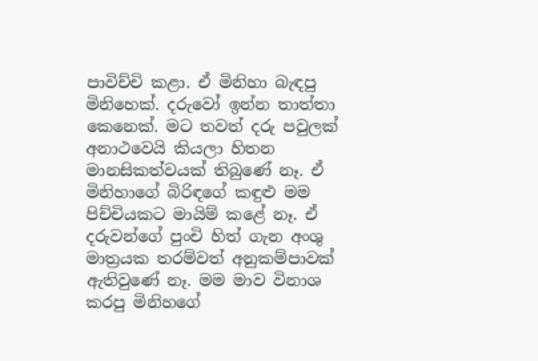පාවිච්චි කළා. ඒ මිනිහා බැඳපු මිනිහෙක්. දරුවෝ ඉන්න තාත්තා කෙනෙක්. මට තවත් දරු පවුලක් අනාථවෙයි කියලා හිතන මානසිකත්වයක් තිබුණේ නෑ. ඒ මිනිහාගේ බිරිඳගේ කඳුළු මම පිච්චියකට මායිම් කළේ නෑ. ඒ දරුවන්ගේ පුංචි හිත් ගැන අංශු මාත්‍රයක තරම්වත් අනුකම්පාවක් ඇතිවුණේ නෑ. මම මාව විනාශ කරපු මිනිහගේ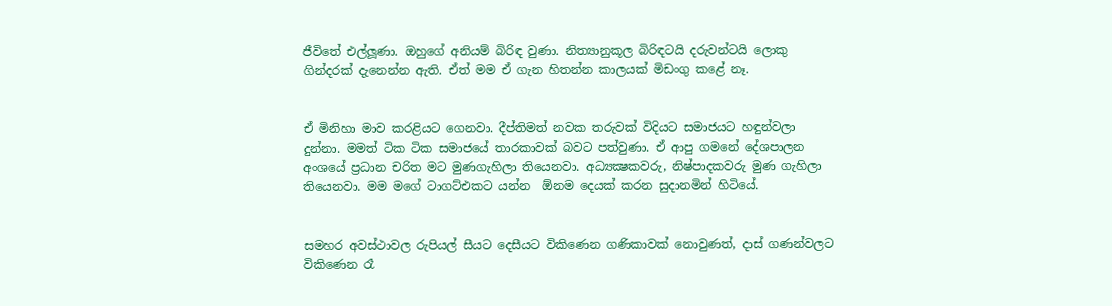ජීවිතේ එල්ලූණා. ඔහුගේ අනියම් බිරිඳ වුණා. නිත්‍යානුකූල බිරිඳටයි දරුවන්ටයි ලොකු ගින්දරක් දැනෙන්න ඇති. ඒත් මම ඒ ගැන හිතන්න කාලයක් මිඩංගු කළේ නෑ.


ඒ මිනිහා මාව කරළියට ගෙනවා. දීප්තිමත් නවක තරුවක් විදියට සමාජයට හඳුන්වලා දුන්නා. මමත් ටික ටික සමාජයේ තාරකාවක් බවට පත්වුණා. ඒ ආපු ගමනේ දේශපාලන අංශයේ ප්‍රධාන චරිත මට මුණගැහිලා තියෙනවා. අධ්‍යක්‍ෂකවරු, නිෂ්පාදකවරු මුණ ගැහිලා තියෙනවා. මම මගේ ටාගට්එකට යන්න  ඕනම දෙයක් කරන සුදානමින් හිටියේ.


සමහර අවස්ථාවල රුපියල් සීයට දෙසීයට විකිණෙන ගණිකාවක් නොවුණත්, දාස් ගණන්වලට විකිණෙන රෑ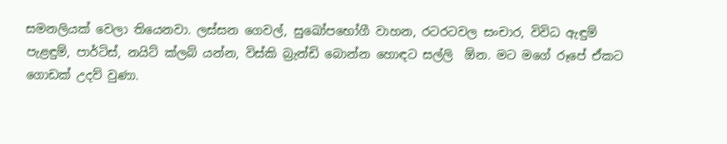සමනලියක් වෙලා තියෙනවා. ලස්සන ගෙවල්, සුඛෝපභෝගී වාහන, රටරටවල සංචාර, විවිධ ඇඳුම් පැළඳුම්, පාර්ටිස්, නයිට් ක්ලබ් යන්න, විස්කි බ්‍රැන්ඩි බොන්න හොඳට සල්ලි  ඕන. මට මගේ රූපේ ඒකට ගොඩක් උදව් වුණා.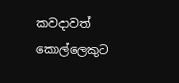කවදාවත් කොල්ලෙකුට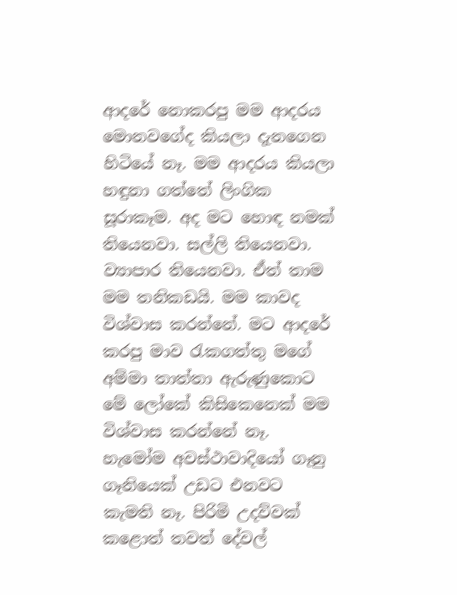ආදරේ නොකරපු මම ආදරය මොනවගේද කියලා දැනගෙන හිටියේ නෑ. මම ආදරය කියලා හඳුනා ගත්තේ ලිංගික සූරාකෑම. අද මට හොඳ නමක් තියෙනවා. සල්ලි තියෙනවා. ව්‍යාපාර තියෙනවා. ඒත් තාම මම තනිකඩයි. මම කාවද විශ්වාස කරන්නේ. මට ආදරේ කරපු මාව රැකගත්තු මගේ අම්මා තාත්තා ඇරුණුකොට මේ ලෝකේ කිසිකෙනෙක් මම විශ්වාස කරන්නේ නෑ. හැමෝම අවස්ථාවාදියෝ ගෑනු ගෑනියෙක් උඩට එනවට කැමති නෑ. පිරිමි උදව්වක් කළොත් තවත් දේවල්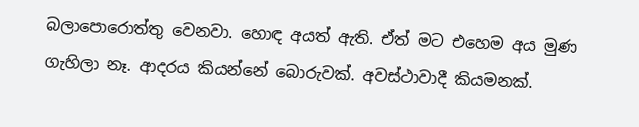බලාපොරොත්තු වෙනවා. හොඳ අයත් ඇති. ඒත් මට එහෙම අය මුණ ගැහිලා නෑ. ආදරය කියන්නේ බොරුවක්. අවස්ථාවාදී කියමනක්.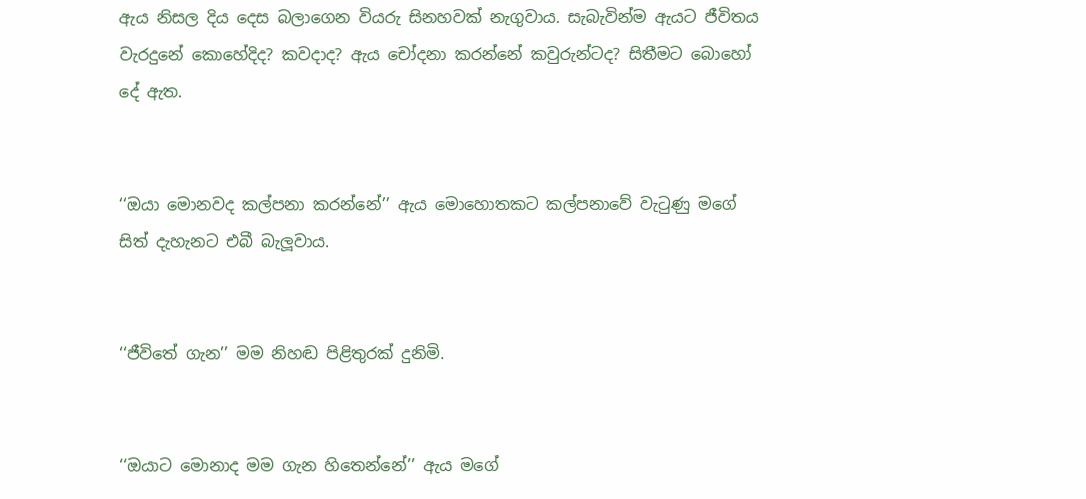ඇය නිසල දිය දෙස බලාගෙන වියරු සිනහවක් නැගුවාය. සැබැවින්ම ඇයට ජීවිතය වැරදුනේ කොහේදිද? කවදාද? ඇය චෝදනා කරන්නේ කවුරුන්ටද? සිතීමට බොහෝ දේ ඇත.


‘‘ඔයා මොනවද කල්පනා කරන්නේ’’ ඇය මොහොතකට කල්පනාවේ වැටුණු මගේ සිත් දැහැනට එබී බැලූවාය.


‘‘ජීවිතේ ගැන’’ මම නිහඬ පිළිතුරක් දුනිමි.


‘‘ඔයාට මොනාද මම ගැන හිතෙන්නේ’’ ඇය මගේ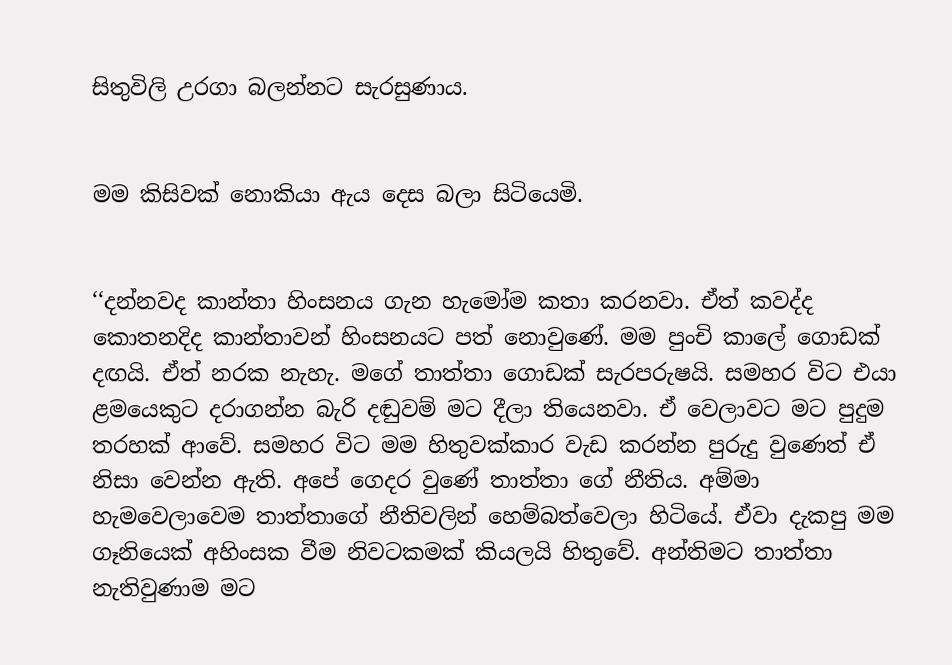සිතුවිලි උරගා බලන්නට සැරසුණාය.


මම කිසිවක් නොකියා ඇය දෙස බලා සිටියෙමි.


‘‘දන්නවද කාන්තා හිංසනය ගැන හැමෝම කතා කරනවා. ඒත් කවද්ද කොතනදිද කාන්තාවන් හිංසනයට පත් නොවුණේ. මම පුංචි කාලේ ගොඩක් දඟයි. ඒත් නරක නැහැ. මගේ තාත්තා ගොඩක් සැරපරුෂයි. සමහර විට එයා ළමයෙකුට දරාගන්න බැරි දඬුවම් මට දීලා තියෙනවා. ඒ වෙලාවට මට පුදුම තරහක් ආවේ. සමහර විට මම හිතුවක්කාර වැඩ කරන්න පුරුදු වුණෙත් ඒ නිසා වෙන්න ඇති. අපේ ගෙදර වුණේ තාත්තා ගේ නීතිය. අම්මා හැමවෙලාවෙම තාත්තාගේ නීතිවලින් හෙම්බත්වෙලා හිටියේ. ඒවා දැකපු මම ගෑනියෙක් අහිංසක වීම නිවටකමක් කියලයි හිතුවේ. අන්තිමට තාත්තා නැතිවුණාම මට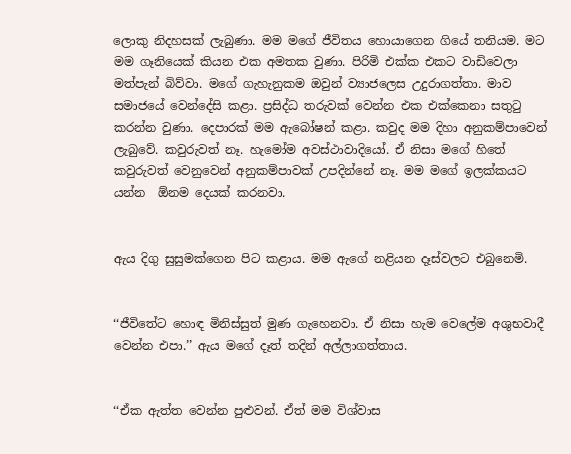ලොකු නිදහසක් ලැබුණා. මම මගේ ජීවිතය හොයාගෙන ගියේ තනියම. මට මම ගෑනියෙක් කියන එක අමතක වුණා. පිරිමි එක්ක එකට වාඩිවෙලා මත්පැන් බිව්වා. මගේ ගැහැනුකම ඔවුන් ව්‍යාජලෙස උදුරාගත්තා. මාව සමාජයේ වෙන්දේසි කළා. ප්‍රසිද්ධ තරුවක් වෙන්න එක එක්කෙනා සතුටු කරන්න වුණා. දෙපාරක් මම ඇබෝෂන් කළා. කවුද මම දිහා අනුකම්පාවෙන් ලැබුවේ. කවුරුවත් නෑ. හැමෝම අවස්ථාවාදියෝ. ඒ නිසා මගේ හිතේ කවුරුවත් වෙනුවෙන් අනුකම්පාවක් උපදින්නේ නෑ. මම මගේ ඉලක්කයට යන්න  ඕනම දෙයක් කරනවා.


ඇය දිගු සුසුමක්ගෙන පිට කළාය. මම ඇගේ නළියන දෑස්වලට එබුනෙමි.


‘‘ජීවිතේට හොඳ මිනිස්සුත් මුණ ගැහෙනවා. ඒ නිසා හැම වෙලේම අශුභවාදී වෙන්න එපා.’’ ඇය මගේ දෑත් තදින් අල්ලාගත්තාය.


‘‘ඒක ඇත්ත වෙන්න පුළුවන්. ඒත් මම විශ්වාස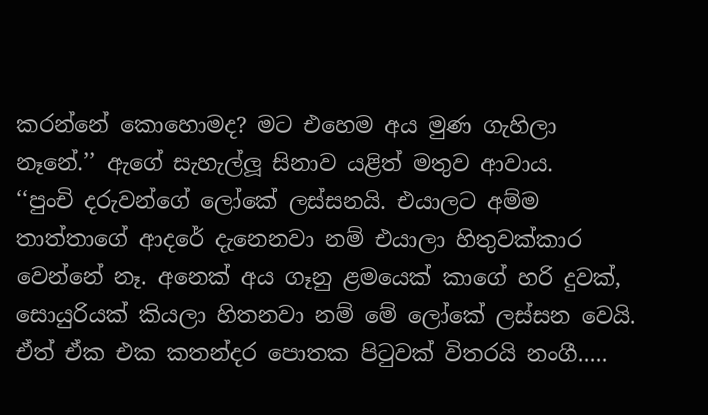කරන්නේ කොහොමද? මට එහෙම අය මුණ ගැහිලා නෑනේ.’’ ඇගේ සැහැල්ලූ සිනාව යළිත් මතුව ආවාය.
‘‘පුංචි දරුවන්ගේ ලෝකේ ලස්සනයි. එයාලට අම්ම තාත්තාගේ ආදරේ දැනෙනවා නම් එයාලා හිතුවක්කාර වෙන්නේ නෑ. අනෙක් අය ගෑනු ළමයෙක් කාගේ හරි දුවක්, සොයුරියක් කියලා හිතනවා නම් මේ ලෝකේ ලස්සන වෙයි. ඒත් ඒක එක කතන්දර පොතක පිටුවක් විතරයි නංගී.....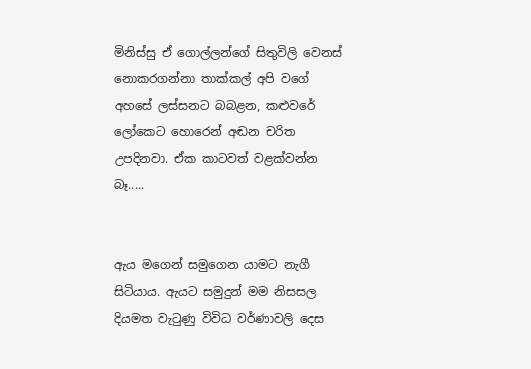මිනිස්සු ඒ ගොල්ලන්ගේ සිතුවිලි වෙනස් නොකරගන්නා තාක්කල් අපි වගේ අහසේ ලස්සනට බබළන, කළුවරේ ලෝකෙට හොරෙන් අඬන චරිත උපදිනවා. ඒක කාටවත් වළක්වන්න බෑ.....


ඇය මගෙන් සමුගෙන යාමට නැගී සිටියාය. ඇයට සමුදුන් මම නිසසල දියමත වැටුණු විවිධ වර්ණාවලි දෙස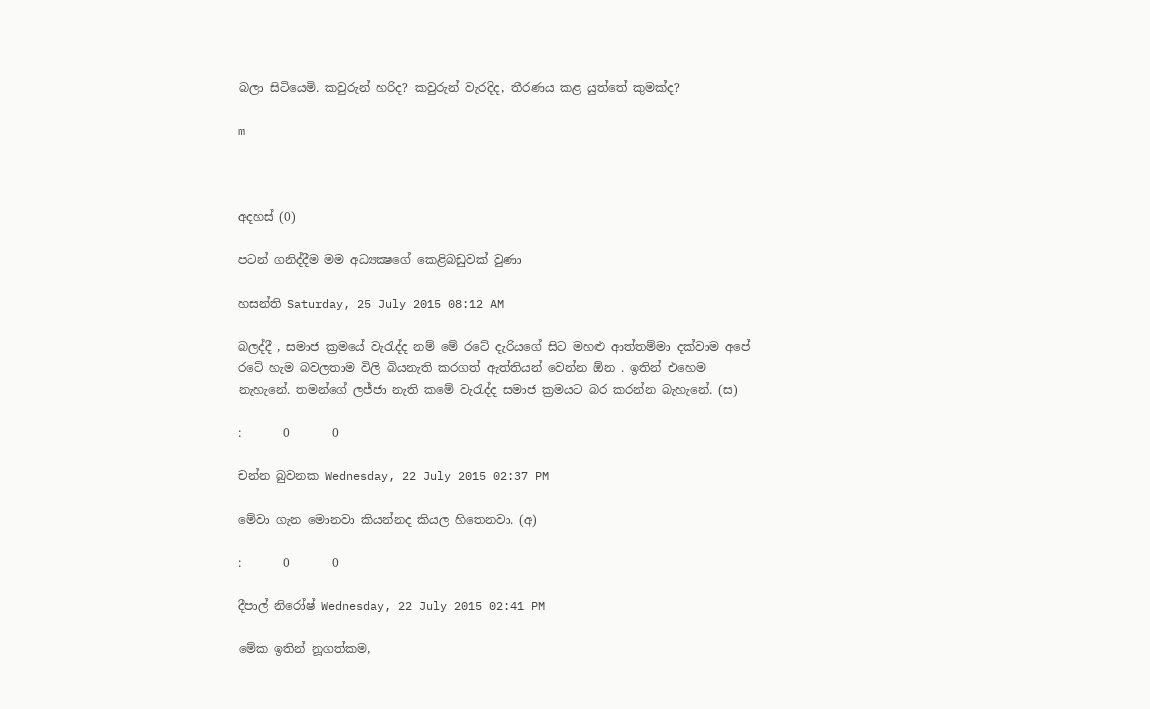බලා සිටියෙමි. කවුරුන් හරිද? කවුරුන් වැරදිද, තීරණය කළ යුත්තේ කුමක්ද?

m



අදහස් (0)

පටන් ගනිද්දීම මම අධ්‍යක්‍ෂගේ කෙළිබඩුවක් වුණා

හසන්ති Saturday, 25 July 2015 08:12 AM

බලද්දී , සමාජ ක්‍රමයේ වැරැද්ද නම් මේ රටේ දැරියගේ සිට මහළු ආත්තම්මා දක්වාම අපේ රටේ හැම බවලතාම විලි බියනැති කරගත් ඇත්තියන් වෙන්න ඕන . ඉතින් එහෙම නැහැනේ. තමන්ගේ ලජ්ජා නැති කමේ වැරැද්ද සමාජ ක්‍රමයට බර කරන්න බැහැනේ. (ස)

:       0       0

චන්න බුවනක Wednesday, 22 July 2015 02:37 PM

මේවා ගැන මොනවා කියන්නද කියල හිතෙනවා. (අ)

:       0       0

දීපාල් නිරෝෂ් Wednesday, 22 July 2015 02:41 PM

මේක ඉතින් නූගත්කම,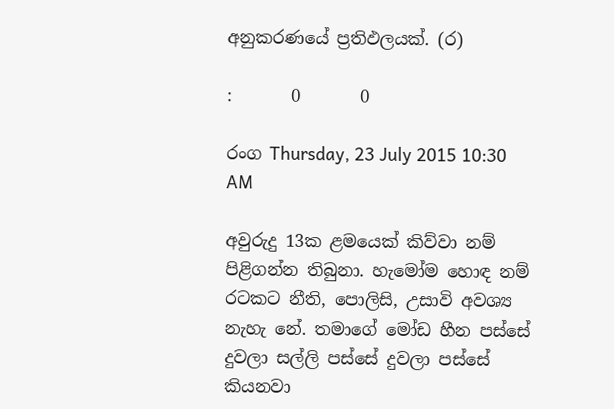අනුකරණයේ ප්‍රතිඵලයක්. (ර)

:       0       0

රංග Thursday, 23 July 2015 10:30 AM

අවුරුදු 13ක ළමයෙක් කිව්වා නම් පිළිගන්න තිබුනා. හැමෝම හොඳ නම් රටකට නීති, පොලිසි, උසාවි අවශ්‍ය නැහැ නේ. තමාගේ මෝඩ හීන පස්සේ දුවලා සල්ලි පස්සේ දුවලා පස්සේ කියනවා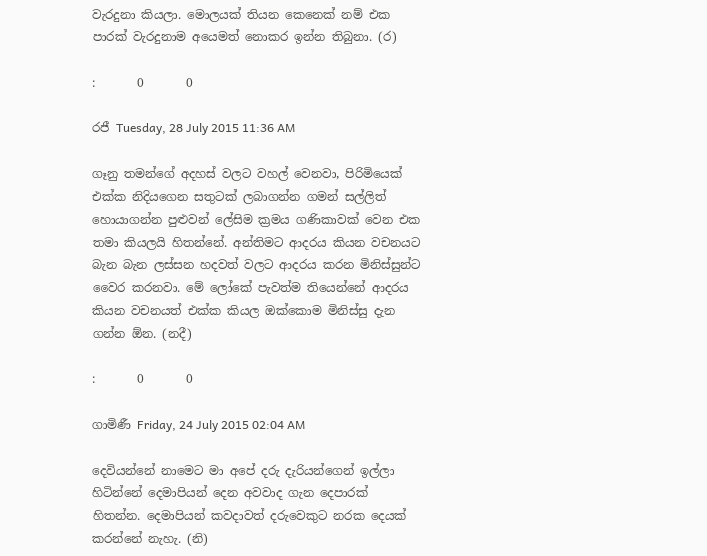වැරදුනා කියලා. මොලයක් තියන කෙනෙක් නම් එක පාරක් වැරදුනාම අයෙමත් නොකර ඉන්න තිබුනා. (ර)

:       0       0

රජී Tuesday, 28 July 2015 11:36 AM

ගෑනු තමන්ගේ අදහස් වලට වහල් වෙනවා, පිරිමියෙක් එක්ක නිදියගෙන සතුටක් ලබාගන්න ගමන් සල්ලිත් හොයාගන්න පුළුවන් ලේසිම ක්‍රමය ගණිකාවක් වෙන එක තමා කියලයි හිතන්නේ. අන්තිමට ආදරය කියන වචනයට බැන බැන ලස්සන හදවත් වලට ආදරය කරන මිනිස්සුන්ට වෛර කරනවා. මේ ලෝකේ පැවත්ම තියෙන්නේ ආදරය කියන වචනයත් එක්ක කියල ඔක්කොම මිනිස්සු දැන ගන්න ඕන. (නදී)

:       0       0

ගාමිණී Friday, 24 July 2015 02:04 AM

දෙවියන්නේ නාමෙට මා අපේ දරු දැරියන්ගෙන් ඉල්ලා හිටින්නේ දෙමාපියන් දෙන අවවාද ගැන දෙපාරක් හිතන්න. දෙමාපියන් කවදාවත් දරුවෙකුට නරක දෙයක් කරන්නේ නැහැ. (නි)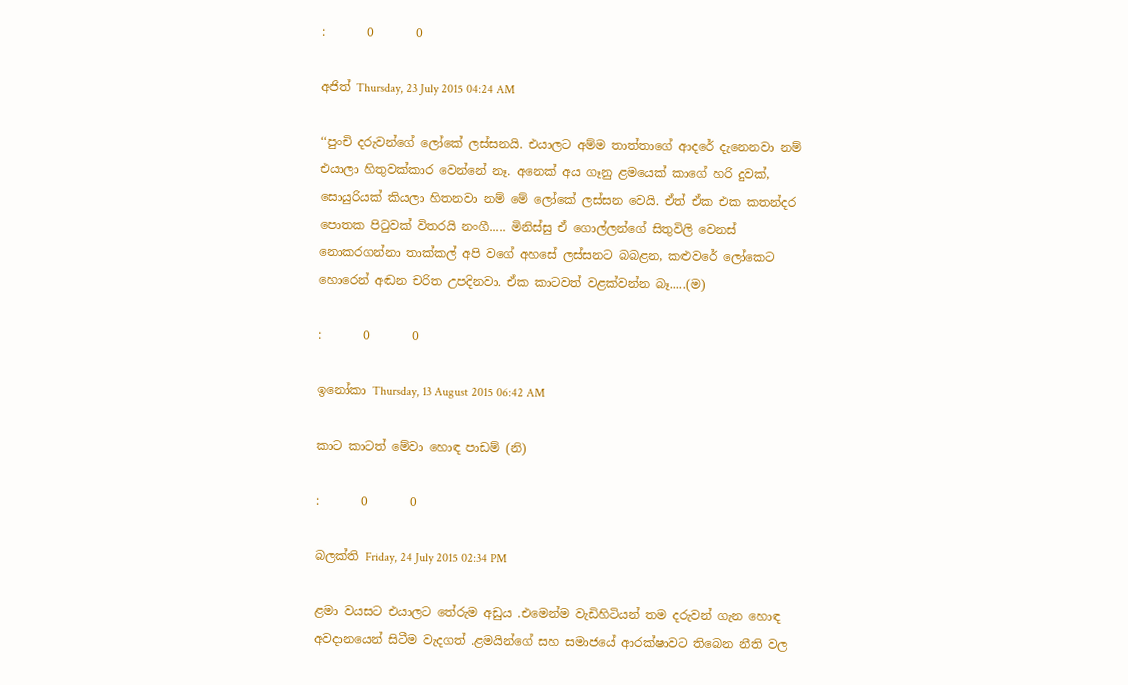:       0       0

අජිත් Thursday, 23 July 2015 04:24 AM

‘‘පුංචි දරුවන්ගේ ලෝකේ ලස්සනයි. එයාලට අම්ම තාත්තාගේ ආදරේ දැනෙනවා නම් එයාලා හිතුවක්කාර වෙන්නේ නෑ. අනෙක් අය ගෑනු ළමයෙක් කාගේ හරි දුවක්, සොයුරියක් කියලා හිතනවා නම් මේ ලෝකේ ලස්සන වෙයි. ඒත් ඒක එක කතන්දර පොතක පිටුවක් විතරයි නංගී..... මිනිස්සු ඒ ගොල්ලන්ගේ සිතුවිලි වෙනස් නොකරගන්නා තාක්කල් අපි වගේ අහසේ ලස්සනට බබළන, කළුවරේ ලෝකෙට හොරෙන් අඬන චරිත උපදිනවා. ඒක කාටවත් වළක්වන්න බෑ.....(ම)

:       0       0

ඉනෝකා Thursday, 13 August 2015 06:42 AM

කාට කාටත් මේවා හොඳ පාඩම් (නි)

:       0       0

බලක්ති Friday, 24 July 2015 02:34 PM

ළමා වයසට එයාලට තේරුම අඩුය .එමෙන්ම වැඩිහිටියන් තම දරුවන් ගැන හොඳ අවදානයෙන් සිටීම වැදගත් .ළමයින්ගේ සහ සමාජයේ ආරක්ෂාවට තිබෙන නීති වල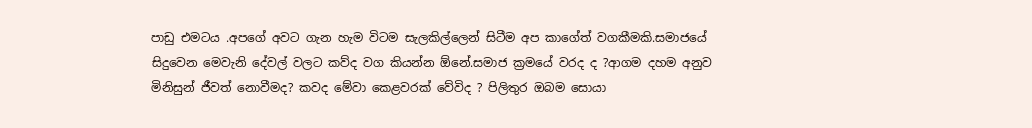පාඩු එමටය .අපගේ අවට ගැන හැම විටම සැලකිල්ලෙන් සිටීම අප කාගේත් වගකීමකි.සමාජයේ සිදුවෙන මෙවැනි දේවල් වලට කව්ද වග කියන්න ඕනේ.සමාජ ක්‍රමයේ වරද ද ?ආගම දහම අනුව මිනිසුන් ජීවත් නොවීමද? කවද මේවා කෙළවරක් වේවිද ? පිලිතුර ඔබම සොයා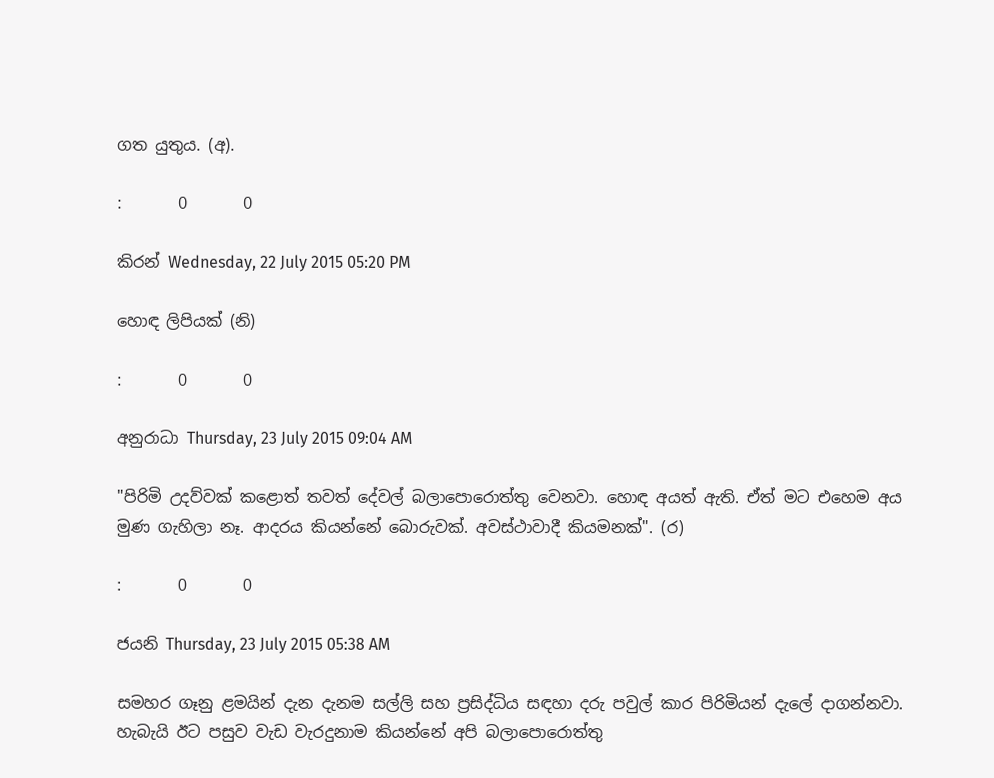ගත යුතුය. (අ).

:       0       0

කිරන් Wednesday, 22 July 2015 05:20 PM

හොඳ ලිපියක් (නි)

:       0       0

අනුරාධා Thursday, 23 July 2015 09:04 AM

"පිරිමි උදව්වක් කළොත් තවත් දේවල් බලාපොරොත්තු වෙනවා. හොඳ අයත් ඇති. ඒත් මට එහෙම අය මුණ ගැහිලා නෑ. ආදරය කියන්නේ බොරුවක්. අවස්ථාවාදී කියමනක්". (ර)

:       0       0

ජයනි Thursday, 23 July 2015 05:38 AM

සමහර ගෑනු ළමයින් දැන දැනම සල්ලි සහ ප්‍රසිද්ධිය සඳහා දරු පවුල් කාර පිරිමියන් දැලේ දාගන්නවා. හැබැයි ඊට පසුව වැඩ වැරදුනාම කියන්නේ අපි බලාපොරොත්තු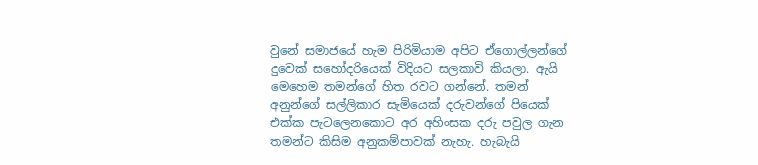වුනේ සමාජයේ හැම පිරිමියාම අපිට ඒගොල්ලන්ගේ දුවෙක් සහෝදරියෙක් විදියට සලකාවි කියලා. ඇයි මෙහෙම තමන්ගේ හිත රවට ගන්නේ. තමන් අනුන්ගේ සල්ලිකාර සැමියෙක් දරුවන්ගේ පියෙක් එක්ක පැටලෙනකොට අර අහිංසක දරු පවුල ගැන තමන්ට කිසිම අනුකම්පාවක් නැහැ. හැබැයි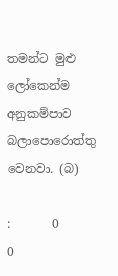තමන්ට මුළු ලෝකෙන්ම අනුකම්පාව බලාපොරොත්තු වෙනවා. (බ)

:       0       0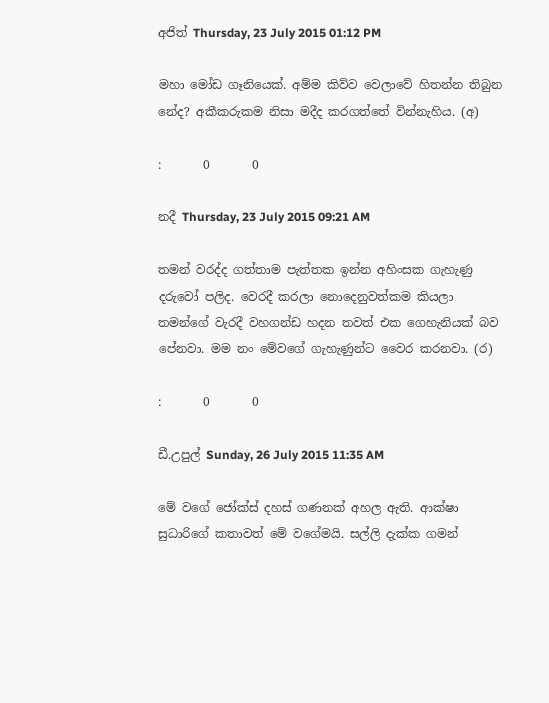අජිත් Thursday, 23 July 2015 01:12 PM

මහා මෝඩ ගෑනියෙක්. අම්ම කිව්ව වෙලාවේ හිතන්න තිබුන නේද? අකීකරුකම නිසා මදීද කරගත්තේ වින්නැහිය. (අ)

:       0       0

නදී Thursday, 23 July 2015 09:21 AM

තමන් වරද්ද ගත්තාම පැත්තක ඉන්න අහිංසක ගැහැණු දරුවෝ පලිද. වෙරදී කරලා නොදෙනුවත්කම කියලා තමන්ගේ වැරදී වහගන්ඩ හදන තවත් එක ගෙහැනියක් බව පේනවා. මම නං මේවගේ ගැහැණුන්ට වෛර කරනවා. (ර)

:       0       0

ඩී.උපුල් Sunday, 26 July 2015 11:35 AM

මේ වගේ ජෝක්ස් දහස් ගණනක් අහල ඇති. ආක්ෂා සුධාරිගේ කතාවත් මේ වගේමයි. සල්ලි දැක්ක ගමන්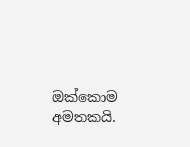ඔක්කොම අමතකයි.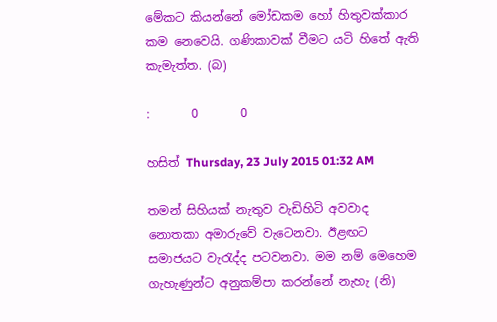මේකට කියන්නේ මෝඩකම හෝ හිතුවක්කාර කම නෙවෙයි. ගණිකාවක් වීමට යටි හිතේ ඇති කැමැත්ත. (බ)

:       0       0

හසිත් Thursday, 23 July 2015 01:32 AM

තමන් සිහියක් නැතුව වැඩිහිටි අවවාද නොතකා අමාරුවේ වැටෙනවා. ඊළඟට සමාජයට වැරැද්ද පටවනවා. මම නම් මෙහෙම ගැහැණුන්ට අනුකම්පා කරන්නේ නැහැ (නි)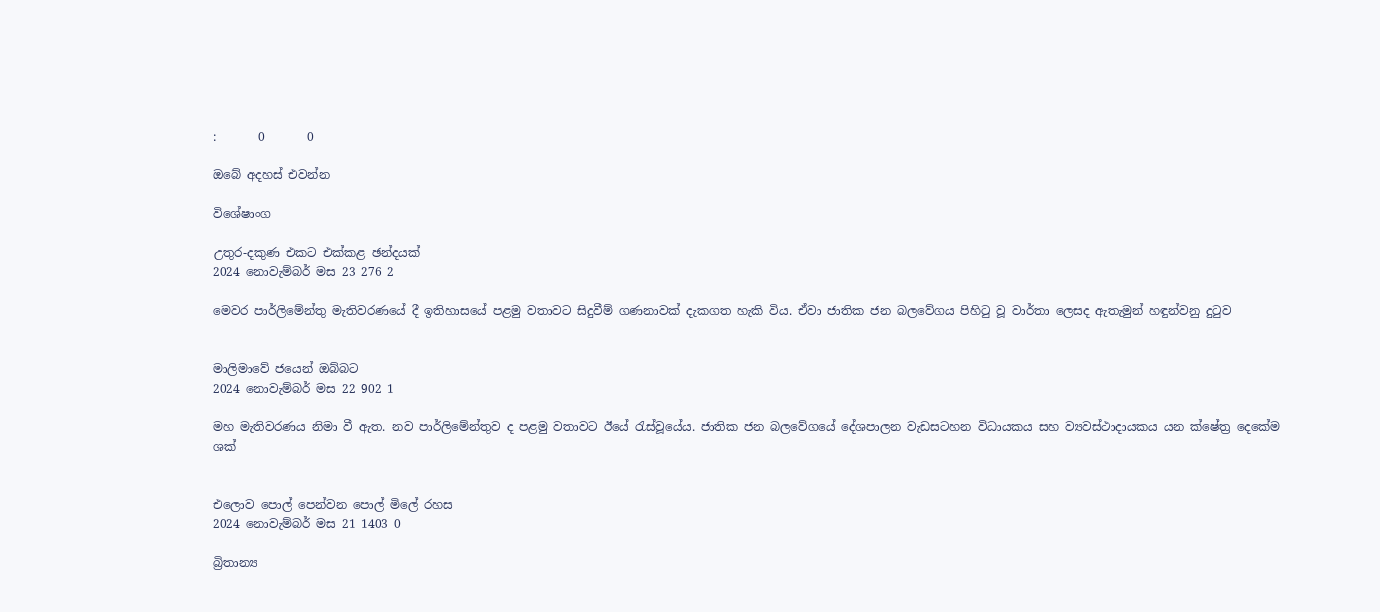:       0       0

ඔබේ අදහස් එවන්න

විශේෂාංග

උතුර-දකුණ එකට එක්කළ ඡන්දයක්
2024 නොවැම්බර් මස 23 276 2

මෙවර පාර්ලිමේන්තු මැතිවරණයේ දී ඉතිහාසයේ පළමු වතාවට සිදුවීම් ගණනාවක් දැකගත හැකි විය. ඒවා ජාතික ජන බලවේගය පිහිටු වූ වාර්තා ලෙසද ඇතැමුන් හඳුන්වනු දුටුව


මාලිමාවේ ජයෙන් ඔබ්බට
2024 නොවැම්බර් මස 22 902 1

මහ මැතිවරණය නිමා වී ඇත. නව පාර්ලිමේන්තුව ද පළමු වතාවට ඊයේ රැස්වූයේය. ජාතික ජන බලවේගයේ දේශපාලන වැඩසටහන විධායකය සහ ව්‍යවස්ථාදායකය යන ක්ෂේත්‍ර දෙකේම ශක්


එලොව පොල් පෙන්වන පොල් මිලේ රහස
2024 නොවැම්බර් මස 21 1403 0

බ්‍රිතාන්‍ය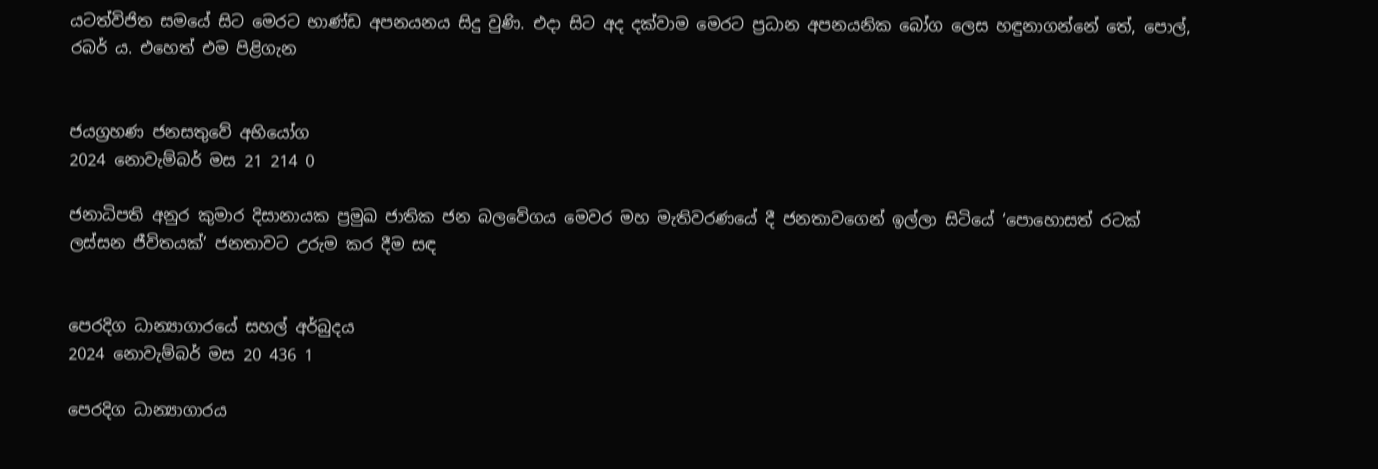යටත්විජිත සමයේ සිට මෙරට භාණ්ඩ අපනයනය සිදු වුණි. එදා සිට අද දක්වාම මෙරට ප්‍රධාන අපනයනික බෝග ලෙස හඳුනාගන්නේ තේ, පොල්, රබර් ය. එහෙත් එම පිළිගැන


ජයග්‍රහණ ජනසතුවේ අභියෝග
2024 නොවැම්බර් මස 21 214 0

ජනාධිපති අනුර කුමාර දිසානායක ප්‍රමුඛ ජාතික ජන බලවේගය මෙවර මහ මැතිවරණයේ දී ජනතාවගෙන් ඉල්ලා සිටියේ ‘පොහොසත් රටක් ලස්සන ජීවිතයක්’ ජනතාවට උරුම කර දීම සඳ


පෙරදිග ධාන්‍යාගාරයේ සහල් අර්බුදය
2024 නොවැම්බර් මස 20 436 1

පෙරදිග ධාන්‍යාගාරය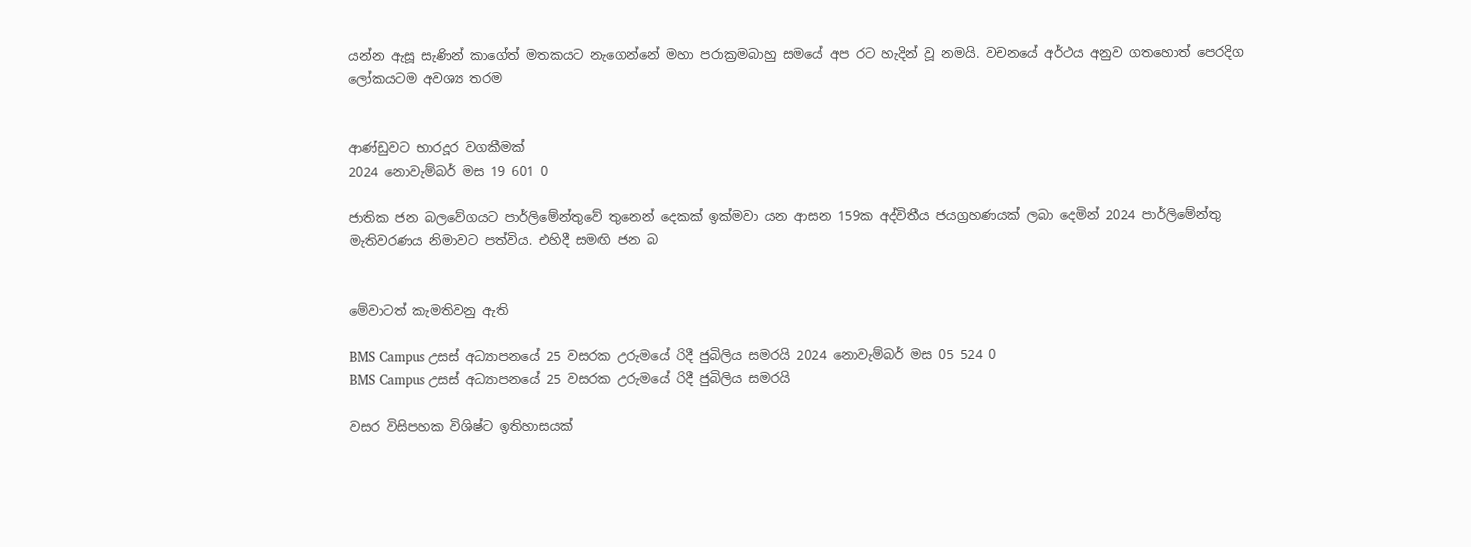යන්න ඇසූ සැණින් කාගේත් මතකයට නැගෙන්නේ මහා පරාක්‍රමබාහු සමයේ අප රට හැදින් වූ නමයි. වචනයේ අර්ථය අනුව ගතහොත් පෙරදිග ලෝකයටම අවශ්‍ය තරම


ආණ්ඩුවට භාරදූර වගකීමක්
2024 නොවැම්බර් මස 19 601 0

ජාතික ජන බලවේගයට පාර්ලිමේන්තුවේ තුනෙන් දෙකක් ඉක්මවා යන ආසන 159ක අද්විතීය ජයග්‍රහණයක් ලබා දෙමින් 2024 පාර්ලිමේන්තු මැතිවරණය නිමාවට පත්විය. එහිදී සමඟි ජන බ


මේවාටත් කැමතිවනු ඇති

BMS Campus උසස් අධ්‍යාපනයේ 25 වසරක උරුමයේ රිදී ජුබිලිය සමරයි 2024 නොවැම්බර් මස 05 524 0
BMS Campus උසස් අධ්‍යාපනයේ 25 වසරක උරුමයේ රිදී ජුබිලිය සමරයි

වසර විසිපහක විශිෂ්ට ඉතිහාසයක්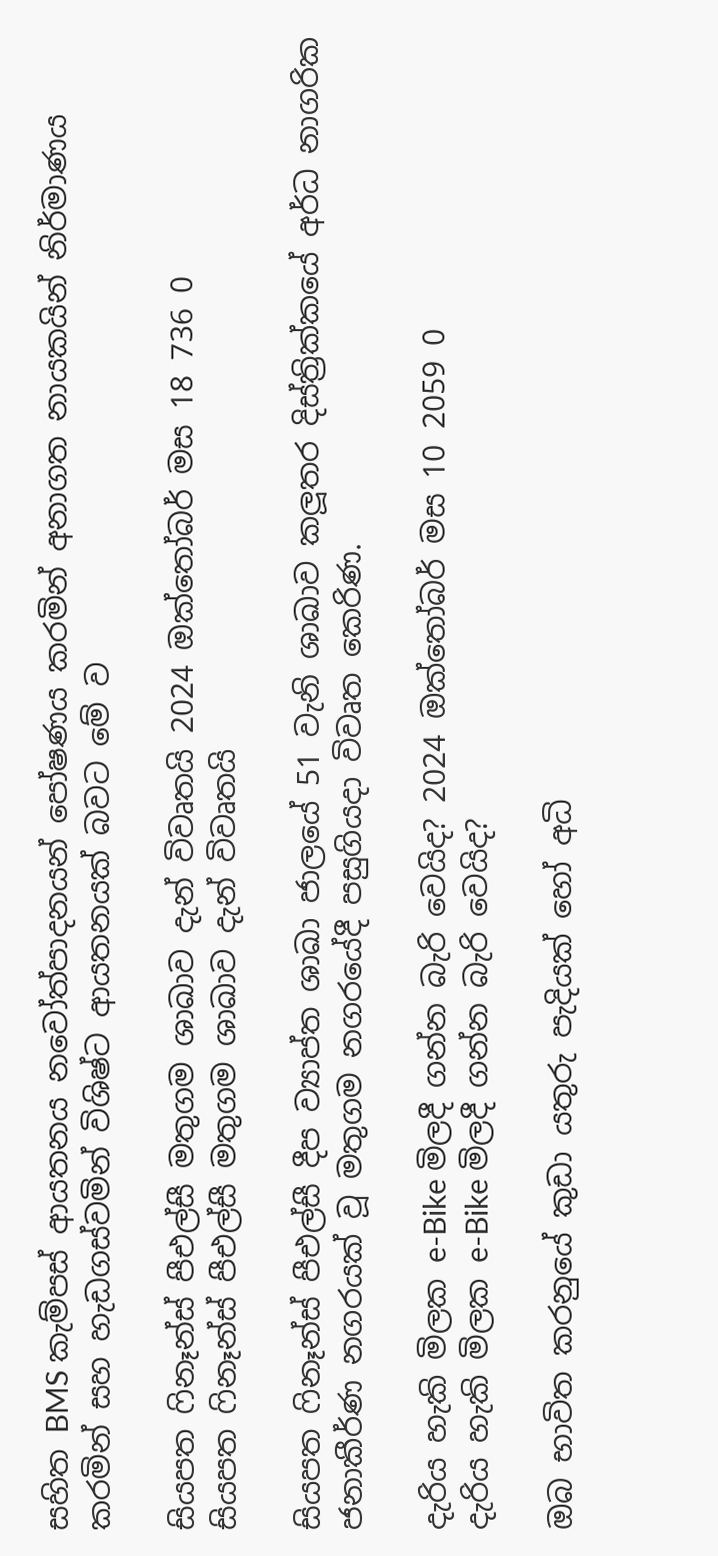සහිත BMS කැම්පස් ආයතනය නවෝත්පාදනයන් පෝෂණය කරමින් අනාගත නායකයින් නිර්මාණය කරමින් සහ හැඩගස්වමින් විශිෂ්ට ආයතනයක් බවට මේ ව

සියපත ෆිනෑන්ස් පීඑල්සී මතුගම ශාඛාව දැන් විවෘතයි 2024 ඔක්තෝබර් මස 18 736 0
සියපත ෆිනෑන්ස් පීඑල්සී මතුගම ශාඛාව දැන් විවෘතයි

සියපත ෆිනෑන්ස් පීඑල්සී දීප ව්‍යාප්ත ශාඛා ජාලයේ 51 වැනි ශාඛාව කලූතර දිස්ත්‍රික්කයේ අර්ධ නාගරික ජනාකීර්ණ නගරයක් වූ මතුගම නගරයේදී පසුගියදා විවෘත කෙරිණ.

දැරිය හැකි මිලක e-Bike මිලදී ගන්න බැරි වෙයිද? 2024 ඔක්තෝබර් මස 10 2059 0
දැරිය හැකි මිලක e-Bike මිලදී ගන්න බැරි වෙයිද?

ඔබ භාවිත කරනුයේ කුඩා යතුරු පැදියක් හෝ අධි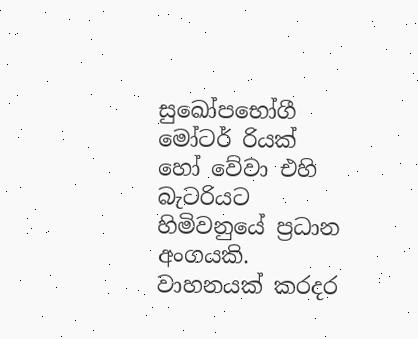සුඛෝපභෝගී මෝටර් රියක් හෝ වේවා එහි බැටරියට හිමිවනුයේ ප්‍රධාන අංගයකි. වාහනයක් කරදර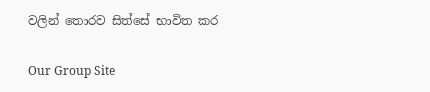වලින් තොරව සිත්සේ භාවිත කර

Our Group Site